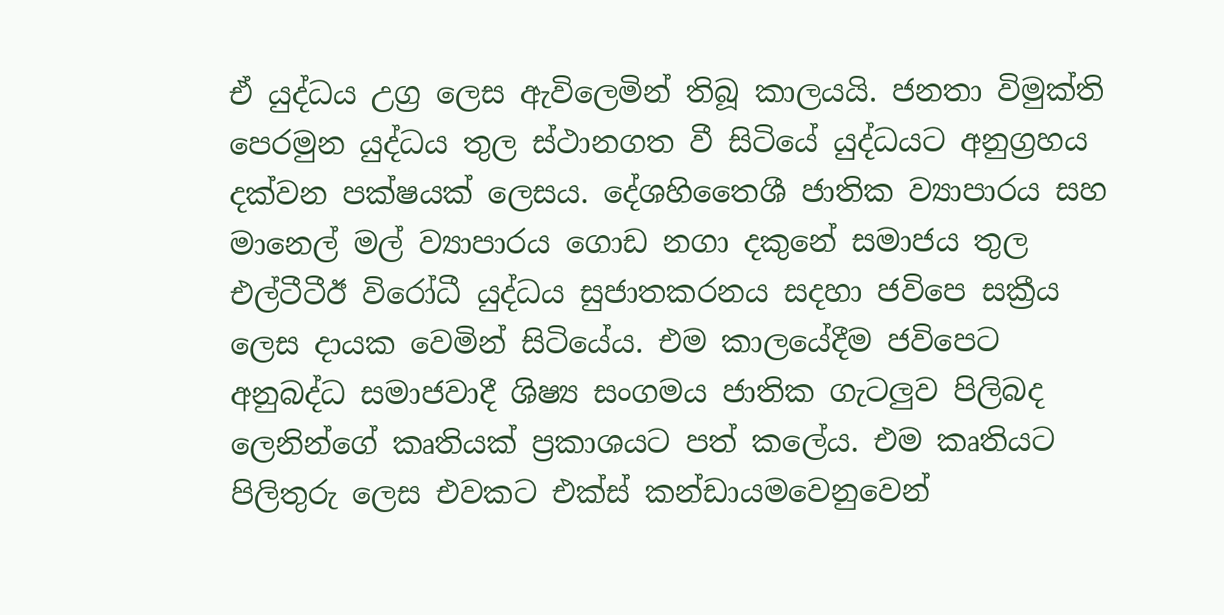ඒ යුද්ධය උග්‍ර ලෙස ඇවිලෙමින් තිබූ කාලයයි. ජනතා විමුක්ති පෙරමුන යුද්ධය තුල ස්ථානගත වී සිටියේ යුද්ධයට අනුග්‍රහය දක්වන පක්ෂයක් ලෙසය. දේශහිතෛශී ජාතික ව්‍යාපාරය සහ මානෙල් මල් ව්‍යාපාරය ගොඩ නගා දකුනේ සමාජය තුල එල්ටීටීඊ විරෝධී යුද්ධය සුජාතකරනය සදහා ජවිපෙ සක්‍රීය ලෙස දායක වෙමින් සිටියේය. එම කාලයේදීම ජවිපෙට අනුබද්ධ සමාජවාදී ශිෂ්‍ය සංගමය ජාතික ගැටලුව පිලිබද ලෙනින්ගේ කෘතියක් ප්‍රකාශයට පත් කලේය. එම කෘතියට පිලිතුරු ලෙස එවකට එක්ස් කන්ඩායම‍වෙනුවෙන්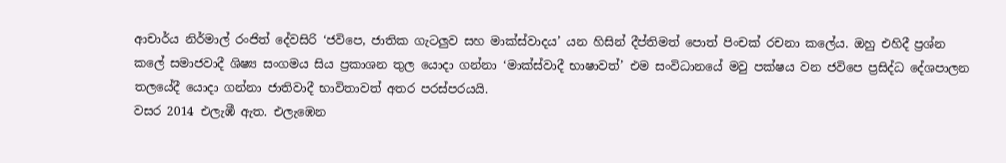ආචාර්ය නිර්මාල් රංජිත් දේවසිරි ‘ජවිපෙ, ජාතික ගැටලුව සහ මාක්ස්වාදය’ යන හිසින් දීප්තිමත් පොත් පිංචක් රචනා කලේය. ඔහු එහිදී ප්‍රශ්න කලේ සමාජවාදී ශිෂ්‍ය සංගමය සිය ප්‍රකාශන තුල යොදා ගන්නා ‘මාක්ස්වාදී භාෂාවත්’ එම සංවිධානයේ මවු පක්ෂය වන ජවිපෙ ප්‍රසිද්ධ දේශපාලන තලයේදී යොදා ගන්නා ජාතිවාදී භාවිතාවත් අතර පරස්පරයයි.
වසර 2014 එලැඹී ඇත. එලැඹෙන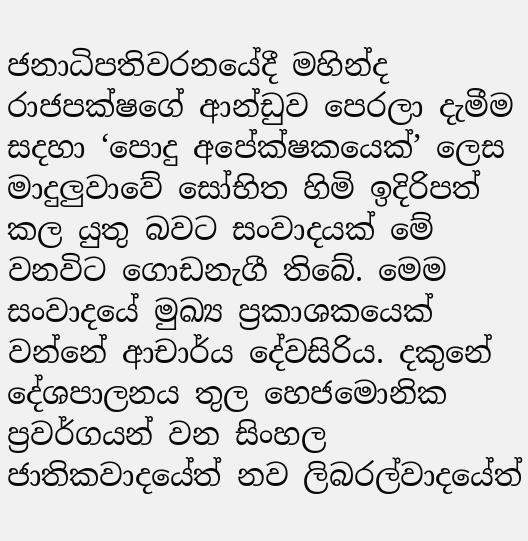ජනාධිපතිවරනයේදී මහින්ද රාජපක්ෂගේ ආන්ඩුව පෙරලා දැමීම සදහා ‘පොදු අපේක්ෂකයෙක්’ ලෙස මාදුලුවාවේ සෝභිත හිමි ඉදිරිපත් කල යුතු බවට සංවාදයක් මේ වනවිට ගොඩනැගී තිබේ. මෙම සංවාදයේ මුඛ්‍ය ප්‍රකාශකයෙක් වන්නේ ආචාර්ය දේවසිරිය. දකුනේ දේශපාලනය තුල හෙජමොනික ප්‍රවර්ගයන් වන සිංහල ජාතිකවාදයේත් නව ලිබරල්වාදයේත්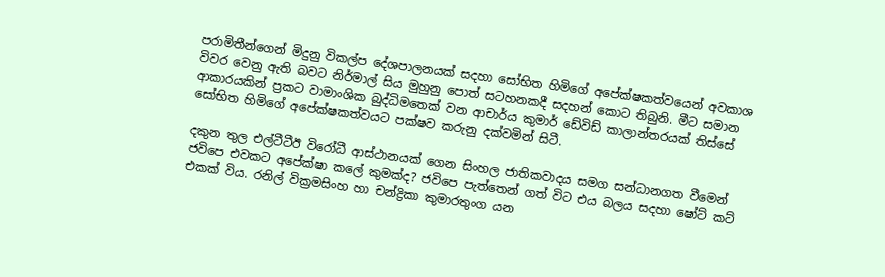පරාමිතීන්ගෙන් මිදුනු විකල්ප දේශපාලනයක් සදහා සෝභිත හිමිගේ අපේක්ෂකත්වයෙන් අවකාශ විවර වෙනු ඇති බවට නිර්මාල් සිය මුහුනු පොත් සටහනකදී සදහන් කොට තිබුනි. මීට සමාන ආකාරයකින් ප්‍රකට වාමාංශික බුද්ධිමතෙක් වන ආචාර්ය කුමාර් ඩේවිඩ් කාලාන්තරයක් තිස්සේ සෝභිත හිමිගේ අපේක්ෂකත්වයට පක්ෂව කරුනු දක්වමින් සිටී.

දකුන තුල එල්ටීටීඊ වි‍රෝධී ආස්ථානයක් ගෙන සිංහල ජාතිකවාදය සමග සන්ධානගත වීමෙන් ජවිපෙ එවකට අපේක්ෂා කලේ කුමක්ද? ජවිපෙ පැත්තෙන් ගත් විට එය බලය සදහා ෂෝට් කට් එකක් විය. රනිල් වික්‍රමසිංහ හා චන්ද්‍රිකා කුමාරතුංග යන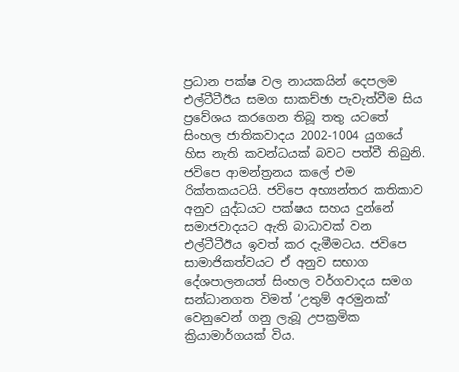ප්‍රධාන පක්ෂ වල නායකයින් දෙපලම එල්ටීටීඊය සමග සාකච්ඡා පැවැත්වීම සිය ප්‍රවේශය කරගෙන තිබූ තතු යටතේ සිංහල ජාතිකවාදය 2002-1004 යුගයේ හිස නැති කවන්ධයක් බවට පත්වී තිබුනි. ජවිපෙ ආමන්ත්‍රනය කලේ එම රික්තකයටයි. ජවිපෙ අභ්‍යන්තර කතිකාව අනුව යුද්ධයට පක්ෂය සහය දුන්නේ සමාජවාදයට ඇති බාධාවක් වන එල්ටීටීඊය ඉවත් කර දැමීමටය. ජවිපෙ සාමාජිකත්වයට ඒ අනුව සභාග දේශපාලනයත් සිංහල වර්ගවාදය සමග සන්ධානගත විමත් ‘උතුම් අරමුනක්’ වෙනුවෙන් ගනු ලැබූ උපක්‍රමික ක්‍රියාමාර්ගයක් විය.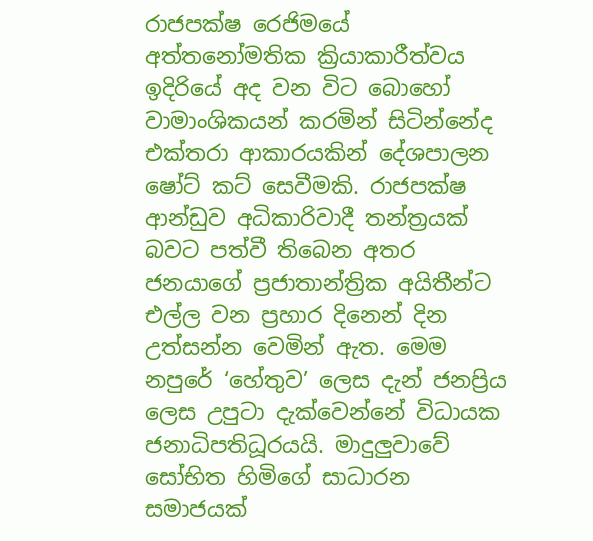රාජපක්ෂ රෙජිමයේ අත්තනෝමතික ක්‍රියාකාරීත්වය ඉදිරියේ අද වන විට බොහෝ වාමාංශිකයන් කරමින් සිටින්නේද එක්තරා ආකාරයකින් දේශපාලන ෂෝට් කට් සෙවීමකි. රාජපක්ෂ ආන්ඩුව අධිකාරිවාදී තන්ත්‍රයක් බවට පත්වී තිබෙන අතර ජනයාගේ ප්‍රජාතාන්ත්‍රික අයිතීන්ට එල්ල වන ප්‍රහාර දිනෙන් දින උත්සන්න වෙමින් ඇත. මෙම නපුරේ ‘හේතුව’ ලෙස දැන් ජනප්‍රිය ලෙස උපුටා දැක්වෙන්නේ විධායක ජනාධිපතිධූරයයි. මාදුලුවාවේ සෝභිත හිමිගේ සාධාරන සමාජයක්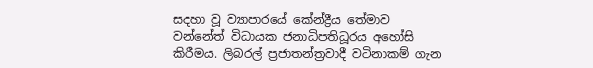සදහා වූ ව්‍යාපාරයේ කේන්ද්‍රීය තේමාව වන්නේත් විධායක ජනාධිපතිධූරය ‍අහෝසි කිරීමය. ලිබරල් ප්‍රජාතන්ත්‍රවාදී වටිනාකම් ගැන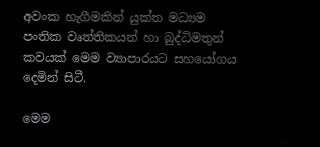අවංක හැගීමකින් යුක්ත මධ්‍යම පංතික වෘත්තිකයන් හා බුද්ධිමතුන් කවයක් මෙම ව්‍යාපාරයට සහයෝගය දෙමින් සිටී.

මෙම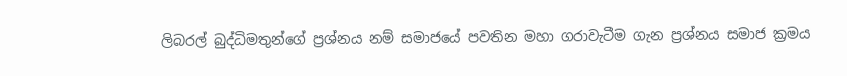ලිබරල් බුද්ධිමතුන්ගේ ප්‍රශ්නය නම් සමාජයේ පවතින මහා ගරාවැටීම ගැන ප්‍රශ්නය සමාජ ක්‍රමය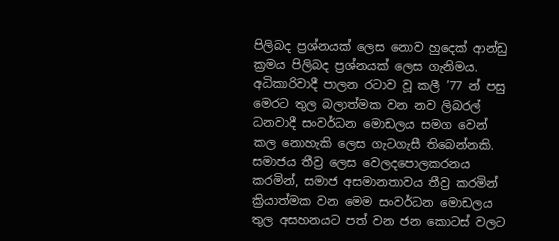පිලිබද ප්‍රශ්නයක් ලෙස නොව හුදෙක් ආන්ඩු ක්‍රමය පිලිබද ප්‍රශ්නයක් ලෙස ගැනිමය. අධිකාරිවාදී පාලන රටාව වූ කලී ’77 න් පසු මෙරට තුල බලාත්මක වන නව ලිබරල් ධනවාදී සංවර්ධන මොඩලය සමග වෙන් කල නොහැකි ලෙස ගැටගැසී තිබෙන්නකි. සමාජය තීව්‍ර ලෙස වෙලදපොලකරනය කරමින්, සමාජ අසමානතාවය තීව්‍ර කරමින් ක්‍රියාත්මක වන මෙම සංවර්ධන මොඩලය තුල අසහනයට පත් වන ජන කොටස් වලට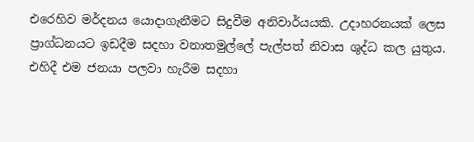එරෙහිව මර්දනය යොදාගැනීමට සිදුවීම අනිවාර්යයකි. උදාහරනයක් ලෙස ප්‍රාග්ධනයට ඉඩදීම සදහා වනාතමුල්ලේ පැල්පත් නිවාස ශුද්ධ කල යුතුය. එහිදී එම ජනයා පලවා හැරීම සදහා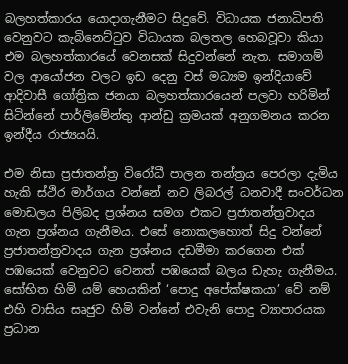බලහත්කාරය යොදාගැනීමට සිදුවේ. විධායක ජනාධිපති වෙනුවට කැබිනෙට්ටුව විධායක බලතල හෙබවූවා කියා එම බලහත්කාරයේ වෙනසක් සිදුවන්නේ නැත. සමාගම් වල ආයෝජන වලට ඉඩ දෙනු වස් මධ්‍යම ඉන්දියාවේ ආදිවාසී ගෝත්‍රික ජනයා බලහත්කාරයෙන් පලවා හරිමින් සිටින්නේ පාර්ලිමේන්තු ආන්ඩු ක්‍රමයක් අනුගමනය කරන ඉන්දීය රාජ්‍යයයි.

එම නිසා ප්‍රජාතන්ත්‍ර විරෝධී පාලන තන්ත්‍රය පෙරලා දැමිය හැකි ස්ථිර මාර්ගය වන්නේ නව ලිබරල් ධනවාදී සංවර්ධන මොඩලය පිලිබද ප්‍රශ්නය සමග එකට ප්‍රජාතන්ත්‍රවාදය ගැන ප්‍රශ්නය ගැනීමය. එසේ නොකලහොත් සිදු වන්නේ ප්‍රජාතන්ත්‍රවාදය ගැන ප්‍රශ්නය දඩමීමා කරගෙන එක් පඹයෙක් වෙනුවට වෙනත් පඹයෙක් බලය ඩැහැ ගැනීමය. සෝභිත හිමි යම් හෙයකින් ‘පොදු අපේක්ෂකයා’ වේ නම් එහි වාසිය සෘජුව හිමි වන්නේ එවැනි පොදු ව්‍යාපාරයක ප්‍රධාන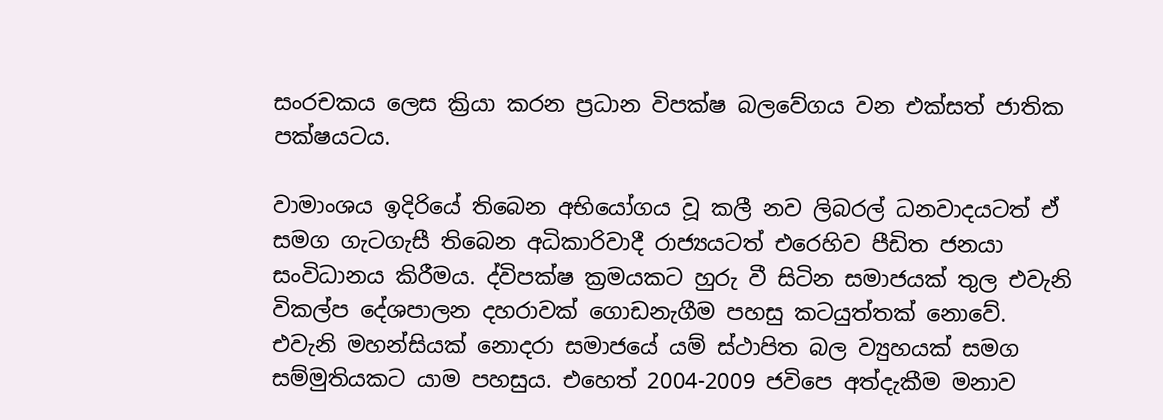සංරචකය ලෙස ක්‍රියා කරන ප්‍රධාන විපක්ෂ බලවේගය වන එක්සත් ජාතික පක්ෂයටය.

වාමාංශය ඉදිරියේ තිබෙන අභියෝගය වූ කලී නව ලිබරල් ධනවාදයටත් ඒ සමග ගැටගැසී තිබෙන අධිකාරිවාදී රාජ්‍යයටත් එරෙහිව පීඩිත ජනයා සංවිධානය කිරීමය. ද්විපක්ෂ ක්‍රමයකට හුරු වී සිටින සමාජයක් තුල එවැනි විකල්ප දේශපාලන දහරාවක් ගොඩනැගීම පහසු කටයුත්තක් නොවේ. එවැනි මහන්සියක් නොදරා සමාජයේ යම් ස්ථාපිත බල ව්‍යුහයක් සමග සම්මුතියකට යාම පහසුය. එහෙත් 2004-2009 ජවිපෙ අත්දැකීම මනාව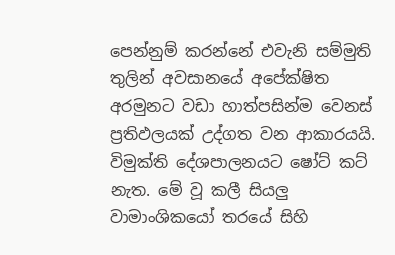පෙන්නුම් කරන්නේ එවැනි සම්මුති තුලින් අවසානයේ අපේක්ෂිත අරමුනට වඩා හාත්පසින්ම වෙනස් ප්‍රතිඵලයක් උද්ගත වන ආකාරයයි. විමුක්ති දේශපාලනයට ෂෝට් කට් නැත. මේ වූ කලී සියලු වාමාංශිකයෝ තරයේ සිහි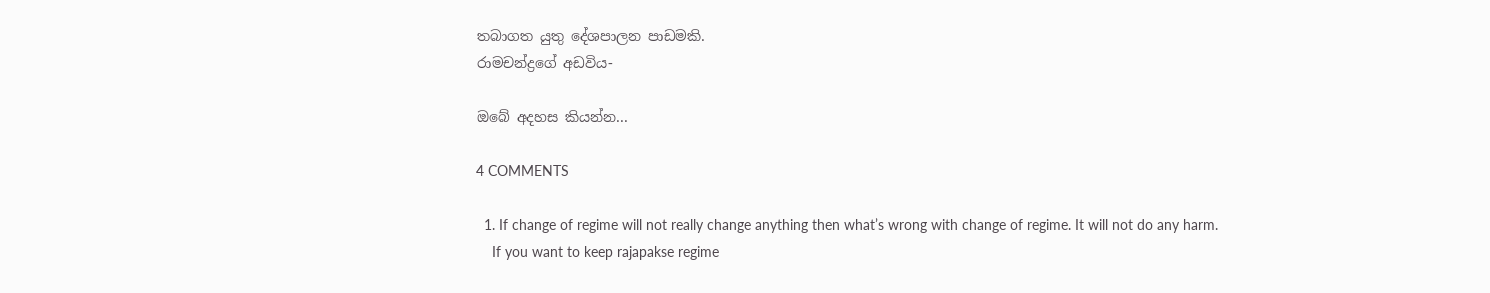තබාගත යුතු දේශපාලන පාඩමකි.
රාමචන්ද්‍රගේ අඩවිය-

ඔබේ අදහස කියන්න...

4 COMMENTS

  1. If change of regime will not really change anything then what’s wrong with change of regime. It will not do any harm.
    If you want to keep rajapakse regime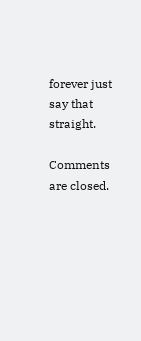forever just say that straight.

Comments are closed.